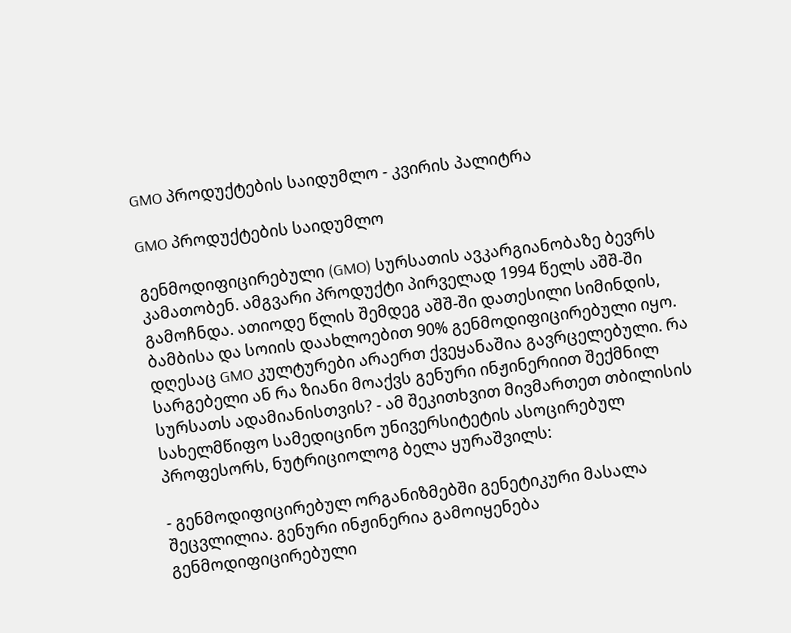GMO პროდუქტების საიდუმლო - კვირის პალიტრა

GMO პროდუქტების საიდუმლო

გენმოდიფიცირებული (GMO) სურსათის ავკარგიანობაზე ბევრს კამათობენ. ამგვარი პროდუქტი პირველად 1994 წელს აშშ-ში გამოჩნდა. ათიოდე წლის შემდეგ აშშ-ში დათესილი სიმინდის, ბამბისა და სოიის დაახლოებით 90% გენმოდიფიცირებული იყო. დღესაც GMO კულტურები არაერთ ქვეყანაშია გავრცელებული. რა სარგებელი ან რა ზიანი მოაქვს გენური ინჟინერიით შექმნილ სურსათს ადამიანისთვის? - ამ შეკითხვით მივმართეთ თბილისის სახელმწიფო სამედიცინო უნივერსიტეტის ასოცირებულ პროფესორს, ნუტრიციოლოგ ბელა ყურაშვილს:

- გენმოდიფიცირებულ ორგანიზმებში გენეტიკური მასალა შეცვლილია. გენური ინჟინერია გამოიყენება გენმოდიფიცირებული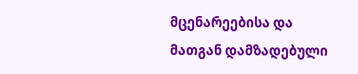მცენარეებისა და მათგან დამზადებული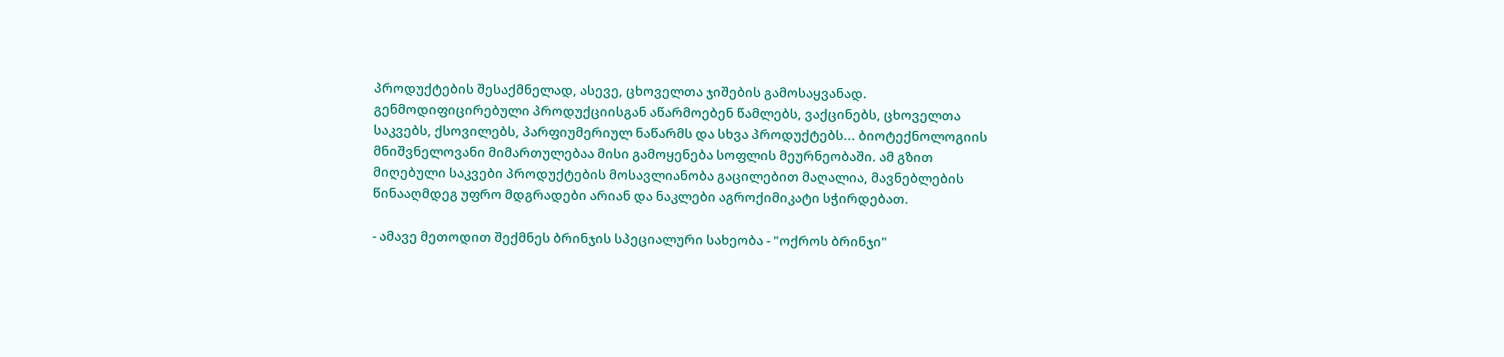პროდუქტების შესაქმნელად, ასევე, ცხოველთა ჯიშების გამოსაყვანად. გენმოდიფიცირებული პროდუქციისგან აწარმოებენ წამლებს, ვაქცინებს, ცხოველთა საკვებს, ქსოვილებს, პარფიუმერიულ ნაწარმს და სხვა პროდუქტებს... ბიოტექნოლოგიის მნიშვნელოვანი მიმართულებაა მისი გამოყენება სოფლის მეურნეობაში. ამ გზით მიღებული საკვები პროდუქტების მოსავლიანობა გაცილებით მაღალია, მავნებლების წინააღმდეგ უფრო მდგრადები არიან და ნაკლები აგროქიმიკატი სჭირდებათ.

- ამავე მეთოდით შექმნეს ბრინჯის სპეციალური სახეობა - "ოქროს ბრინჯი"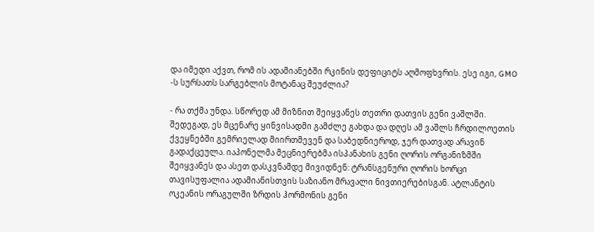და იმედი აქვთ, რომ ის ადამიანებში რკინის დეფიციტს აღმოფხვრის. ესე იგი, GMO -ს სურსათს სარგებლის მოტანაც შეუძლია?

- რა თქმა უნდა. სწორედ ამ მიზნით შეიყვანეს თეთრი დათვის გენი ვაშლში. შედეგად, ეს მცენარე ყინვისადმი გამძლე გახდა და დღეს ამ ვაშლს ჩრდილოეთის ქვეყნებში გემრიელად მიირთმევენ და საბედნიეროდ, ჯერ დათვად არავინ გადაქცეულა. იაპონელმა მეცნიერებმა ისპანახის გენი ღორის ორგანიზმში შეიყვანეს და ასეთ დასკვნამდე მივიდნენ: ტრანსგენური ღორის ხორცი თავისუფალია ადამიანისთვის საზიანო მრავალი ნივთიერებისგან. ატლანტის ოკეანის ორაგულში ზრდის ჰორმონის გენი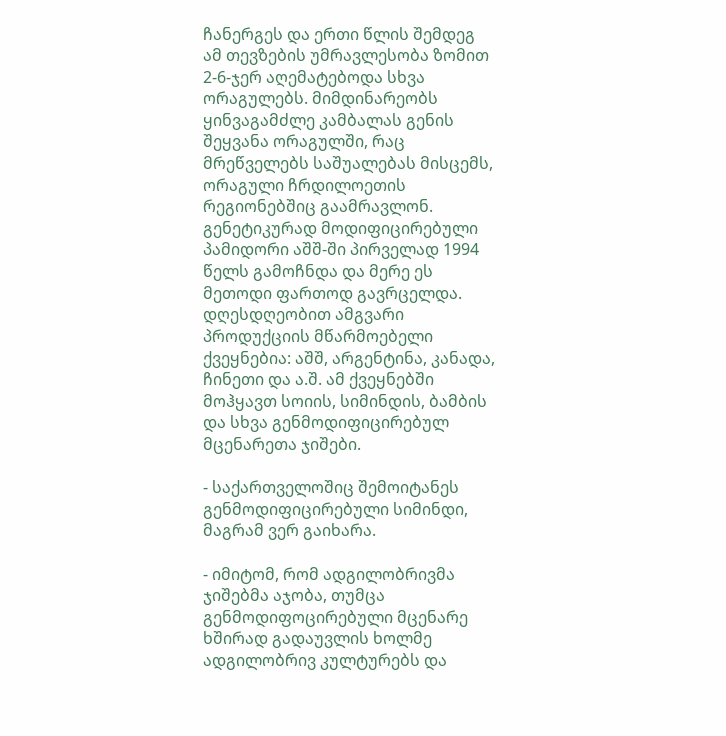ჩანერგეს და ერთი წლის შემდეგ ამ თევზების უმრავლესობა ზომით 2-6-ჯერ აღემატებოდა სხვა ორაგულებს. მიმდინარეობს ყინვაგამძლე კამბალას გენის შეყვანა ორაგულში, რაც მრეწველებს საშუალებას მისცემს, ორაგული ჩრდილოეთის რეგიონებშიც გაამრავლონ. გენეტიკურად მოდიფიცირებული პამიდორი აშშ-ში პირველად 1994 წელს გამოჩნდა და მერე ეს მეთოდი ფართოდ გავრცელდა. დღესდღეობით ამგვარი პროდუქციის მწარმოებელი ქვეყნებია: აშშ, არგენტინა, კანადა, ჩინეთი და ა.შ. ამ ქვეყნებში მოჰყავთ სოიის, სიმინდის, ბამბის და სხვა გენმოდიფიცირებულ მცენარეთა ჯიშები.

- საქართველოშიც შემოიტანეს გენმოდიფიცირებული სიმინდი, მაგრამ ვერ გაიხარა.

- იმიტომ, რომ ადგილობრივმა ჯიშებმა აჯობა, თუმცა გენმოდიფოცირებული მცენარე ხშირად გადაუვლის ხოლმე ადგილობრივ კულტურებს და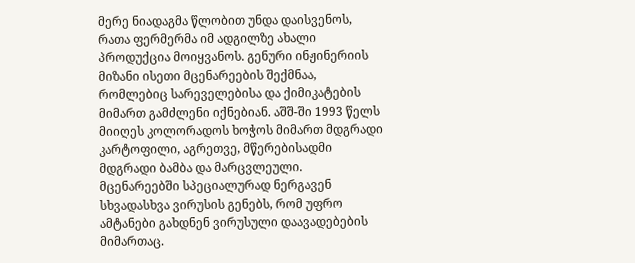მერე ნიადაგმა წლობით უნდა დაისვენოს, რათა ფერმერმა იმ ადგილზე ახალი პროდუქცია მოიყვანოს. გენური ინჟინერიის მიზანი ისეთი მცენარეების შექმნაა, რომლებიც სარეველებისა და ქიმიკატების მიმართ გამძლენი იქნებიან. აშშ-ში 1993 წელს მიიღეს კოლორადოს ხოჭოს მიმართ მდგრადი კარტოფილი, აგრეთვე, მწერებისადმი მდგრადი ბამბა და მარცვლეული. მცენარეებში სპეციალურად ნერგავენ სხვადასხვა ვირუსის გენებს, რომ უფრო ამტანები გახდნენ ვირუსული დაავადებების მიმართაც.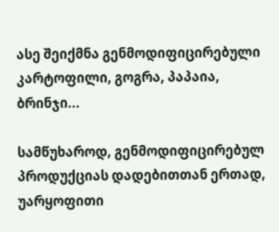ასე შეიქმნა გენმოდიფიცირებული კარტოფილი, გოგრა, პაპაია, ბრინჯი...

სამწუხაროდ, გენმოდიფიცირებულ პროდუქციას დადებითთან ერთად, უარყოფითი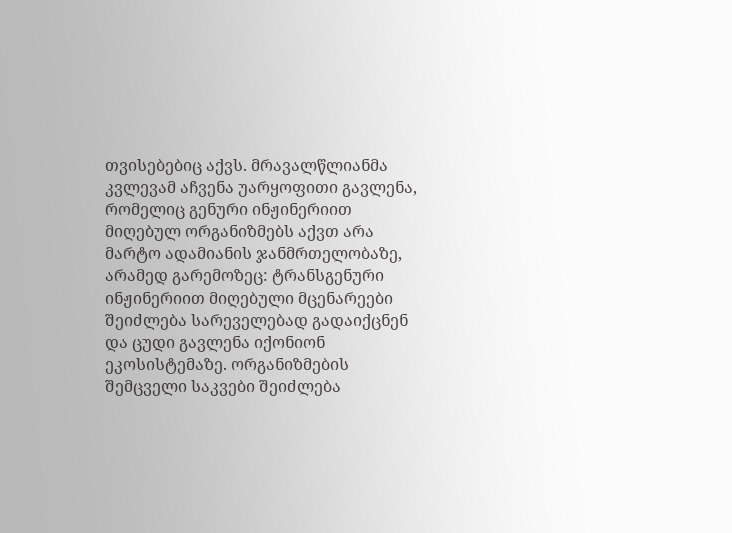თვისებებიც აქვს. მრავალწლიანმა კვლევამ აჩვენა უარყოფითი გავლენა, რომელიც გენური ინჟინერიით მიღებულ ორგანიზმებს აქვთ არა მარტო ადამიანის ჯანმრთელობაზე, არამედ გარემოზეც: ტრანსგენური ინჟინერიით მიღებული მცენარეები შეიძლება სარეველებად გადაიქცნენ და ცუდი გავლენა იქონიონ ეკოსისტემაზე. ორგანიზმების შემცველი საკვები შეიძლება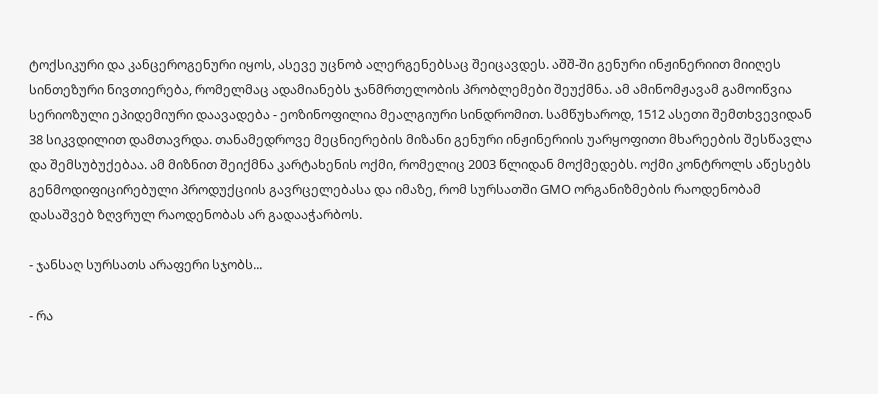ტოქსიკური და კანცეროგენური იყოს, ასევე უცნობ ალერგენებსაც შეიცავდეს. აშშ-ში გენური ინჟინერიით მიიღეს სინთეზური ნივთიერება, რომელმაც ადამიანებს ჯანმრთელობის პრობლემები შეუქმნა. ამ ამინომჟავამ გამოიწვია სერიოზული ეპიდემიური დაავადება - ეოზინოფილია მეალგიური სინდრომით. სამწუხაროდ, 1512 ასეთი შემთხვევიდან 38 სიკვდილით დამთავრდა. თანამედროვე მეცნიერების მიზანი გენური ინჟინერიის უარყოფითი მხარეების შესწავლა და შემსუბუქებაა. ამ მიზნით შეიქმნა კარტახენის ოქმი, რომელიც 2003 წლიდან მოქმედებს. ოქმი კონტროლს აწესებს გენმოდიფიცირებული პროდუქციის გავრცელებასა და იმაზე, რომ სურსათში GMO ორგანიზმების რაოდენობამ დასაშვებ ზღვრულ რაოდენობას არ გადააჭარბოს.

- ჯანსაღ სურსათს არაფერი სჯობს...

- რა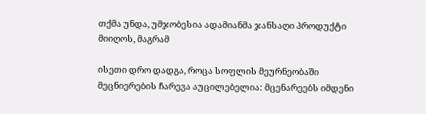თქმა უნდა, უმჯობესია ადამიანმა ჯანსაღი პროდუქტი მიიღოს, მაგრამ

ისეთი დრო დადგა, როცა სოფლის მეურნეობაში მეცნიერების ჩარევა აუცილებელია: მცენარეებს იმდენი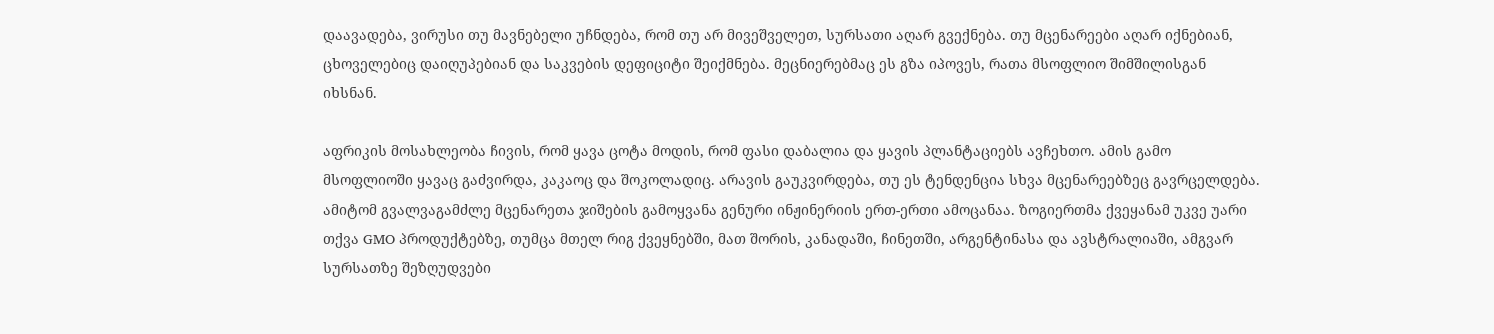დაავადება, ვირუსი თუ მავნებელი უჩნდება, რომ თუ არ მივეშველეთ, სურსათი აღარ გვექნება. თუ მცენარეები აღარ იქნებიან, ცხოველებიც დაიღუპებიან და საკვების დეფიციტი შეიქმნება. მეცნიერებმაც ეს გზა იპოვეს, რათა მსოფლიო შიმშილისგან იხსნან.

აფრიკის მოსახლეობა ჩივის, რომ ყავა ცოტა მოდის, რომ ფასი დაბალია და ყავის პლანტაციებს ავჩეხთო. ამის გამო მსოფლიოში ყავაც გაძვირდა, კაკაოც და შოკოლადიც. არავის გაუკვირდება, თუ ეს ტენდენცია სხვა მცენარეებზეც გავრცელდება. ამიტომ გვალვაგამძლე მცენარეთა ჯიშების გამოყვანა გენური ინჟინერიის ერთ-ერთი ამოცანაა. ზოგიერთმა ქვეყანამ უკვე უარი თქვა GMO პროდუქტებზე, თუმცა მთელ რიგ ქვეყნებში, მათ შორის, კანადაში, ჩინეთში, არგენტინასა და ავსტრალიაში, ამგვარ სურსათზე შეზღუდვები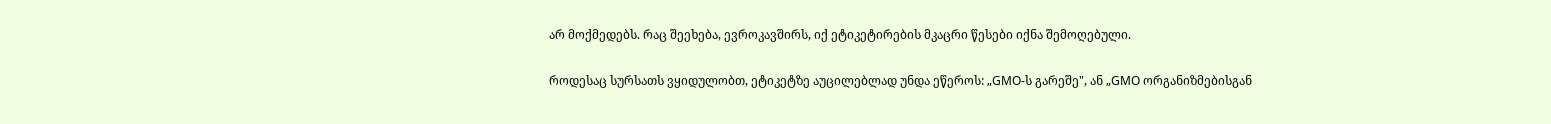არ მოქმედებს. რაც შეეხება, ევროკავშირს, იქ ეტიკეტირების მკაცრი წესები იქნა შემოღებული.

როდესაც სურსათს ვყიდულობთ, ეტიკეტზე აუცილებლად უნდა ეწეროს: „GMO-ს გარეშე", ან „GMO ორგანიზმებისგან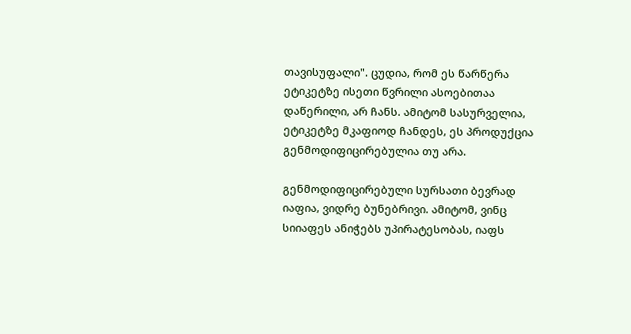თავისუფალი". ცუდია, რომ ეს წარწერა ეტიკეტზე ისეთი წვრილი ასოებითაა დაწერილი, არ ჩანს. ამიტომ სასურველია, ეტიკეტზე მკაფიოდ ჩანდეს, ეს პროდუქცია გენმოდიფიცირებულია თუ არა.

გენმოდიფიცირებული სურსათი ბევრად იაფია, ვიდრე ბუნებრივი. ამიტომ, ვინც სიიაფეს ანიჭებს უპირატესობას, იაფს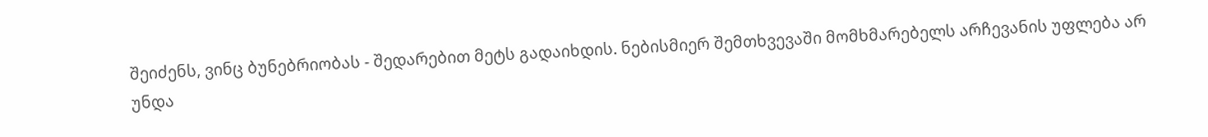შეიძენს, ვინც ბუნებრიობას - შედარებით მეტს გადაიხდის. ნებისმიერ შემთხვევაში მომხმარებელს არჩევანის უფლება არ უნდა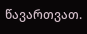წავართვათ.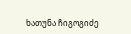ხათუნა ჩიგოგიძე